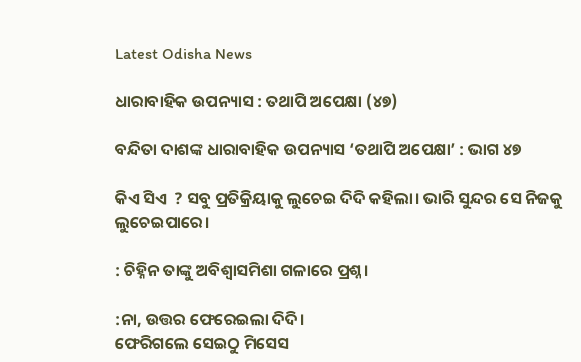Latest Odisha News

ଧାରାବାହିକ ଉପନ୍ୟାସ : ତଥାପି ଅପେକ୍ଷା (୪୭)

ବନ୍ଦିତା ଦାଶଙ୍କ ଧାରାବାହିକ ଉପନ୍ୟାସ ‘ତଥାପି ଅପେକ୍ଷା’ : ଭାଗ ୪୭

କିଏ ସିଏ  ? ସବୁ ପ୍ରତିକ୍ରିୟାକୁ ଲୁଚେଇ ଦିଦି କହିଲା। ଭାରି ସୁନ୍ଦର ସେ ନିଜକୁ ଲୁଚେଇପାରେ।

: ଚିହ୍ନିନ ତାଙ୍କୁ ଅବିଶ୍ବାସମିଶା ଗଳାରେ ପ୍ରଶ୍ନ।

:ନା, ଉତ୍ତର ଫେରେଇଲା ଦିଦି।
ଫେରିଗଲେ ସେଇଠୁ ମିସେସ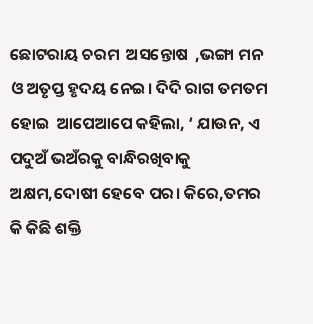ଛୋଟରାୟ ଚରମ  ଅସନ୍ତୋଷ  ,ଭଙ୍ଗା ମନ ଓ ଅତୃପ୍ତ ହୃଦୟ ନେଇ। ଦିଦି ରାଗ ତମତମ ହୋଇ  ଆପେଆପେ କହିଲା, ‘ ଯାଉନ, ଏ ପଦୁଅଁ ଭଅଁରକୁ ବାନ୍ଧିରଖିବାକୁ   ଅକ୍ଷମ,ଦୋଷୀ ହେବେ ପର। କିରେ,ତମର କି କିଛି ଶକ୍ତି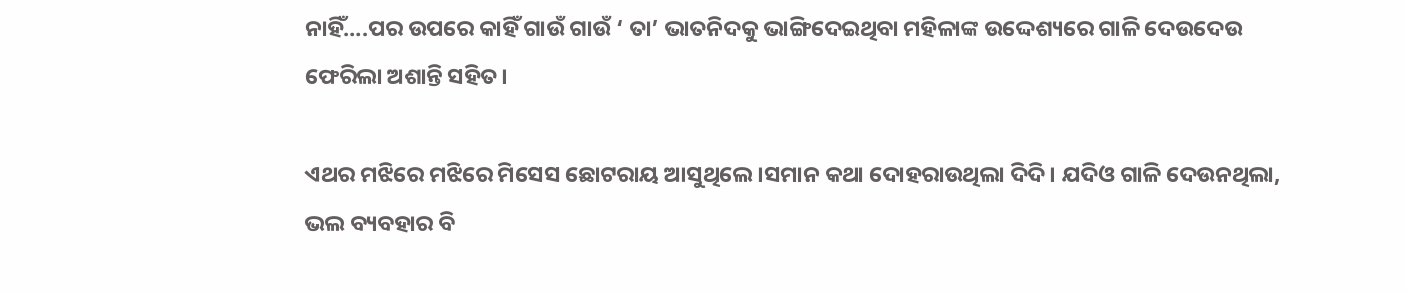ନାହିଁ….ପର ଉପରେ କାହିଁ ଗାଉଁ ଗାଉଁ ‘ ତା’ ଭାତନିଦକୁ ଭାଙ୍ଗିଦେଇଥିବା ମହିଳାଙ୍କ ଉଦ୍ଦେଶ୍ୟରେ ଗାଳି ଦେଉଦେଉ ଫେରିଲା ଅଶାନ୍ତି ସହିତ।

ଏଥର ମଝିରେ ମଝିରେ ମିସେସ ଛୋଟରାୟ ଆସୁଥିଲେ।ସମାନ କଥା ଦୋହରାଉଥିଲା ଦିଦି। ଯଦିଓ ଗାଳି ଦେଉନଥିଲା, ଭଲ ବ୍ୟବହାର ବି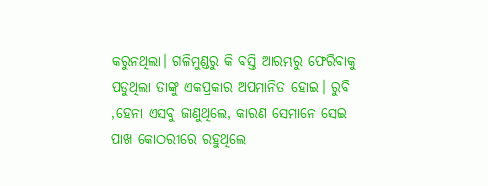କରୁନଥିଲା। ଗଳିମୁଣ୍ଡରୁ କି ବସ୍ତି ଆରମ୍ଭରୁ ଫେରିବାକୁ ପଡୁଥିଲା ତାଙ୍କୁ ଏକପ୍ରକାର ଅପମାନିତ ହୋଇ। ରୁବି ,ହେନା ଏସବୁ ଜାଣୁଥିଲେ, କାରଣ ସେମାନେ ସେଇ ପାଖ କୋଠରୀରେ ରହୁଥିଲେ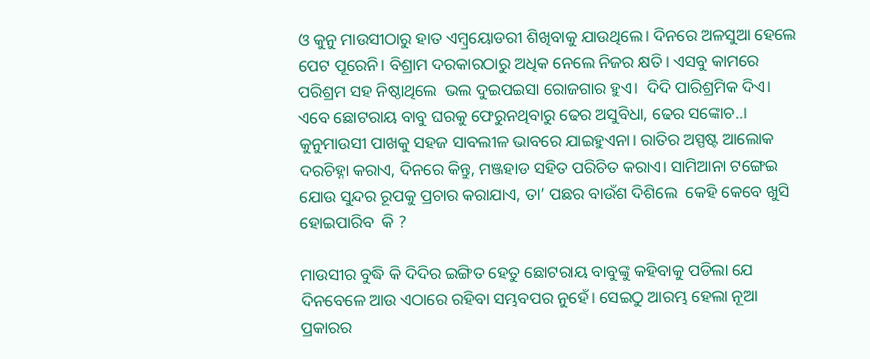ଓ କୁନୁ ମାଉସୀଠାରୁ ହାତ ଏମ୍ବ୍ରୟୋଡରୀ ଶିଖିବାକୁ ଯାଉଥିଲେ। ଦିନରେ ଅଳସୁଆ ହେଲେ ପେଟ ପୂରେନି। ବିଶ୍ରାମ ଦରକାରଠାରୁ ଅଧିକ ନେଲେ ନିଜର କ୍ଷତି। ଏସବୁ କାମରେ ପରିଶ୍ରମ ସହ ନିଷ୍ଠାଥିଲେ  ଭଲ ଦୁଇପଇସା ରୋଜଗାର ହୁଏ।  ଦିଦି ପାରିଶ୍ରମିକ ଦିଏ। ଏବେ ଛୋଟରାୟ ବାବୁ ଘରକୁ ଫେରୁନଥିବାରୁ ଢେର ଅସୁବିଧା, ଢେର ସଙ୍କୋଚ..। କୁନୁମାଉସୀ ପାଖକୁ ସହଜ ସାବଲୀଳ ଭାବରେ ଯାଇହୁଏନା। ରାତିର ଅସ୍ପଷ୍ଟ ଆଲୋକ ଦରଚିହ୍ନା କରାଏ, ଦିନରେ କିନ୍ତୁ, ମଞ୍ଜହାଡ ସହିତ ପରିଚିତ କରାଏ। ସାମିଆନା ଟଙ୍ଗେଇ ଯୋଉ ସୁନ୍ଦର ରୂପକୁ ପ୍ରଚାର କରାଯାଏ, ତା’ ପଛର ବାଉଁଶ ଦିଶିଲେ  କେହି କେବେ ଖୁସି ହୋଇପାରିବ  କି ?

ମାଉସୀର ବୁଦ୍ଧି କି ଦିଦିର ଇଙ୍ଗିତ ହେତୁ ଛୋଟରାୟ ବାବୁଙ୍କୁ କହିବାକୁ ପଡିଲା ଯେ ଦିନବେଳେ ଆଉ ଏଠାରେ ରହିବା ସମ୍ଭବପର ନୁହେଁ। ସେଇଠୁ ଆରମ୍ଭ ହେଲା ନୂଆ ପ୍ରକାରର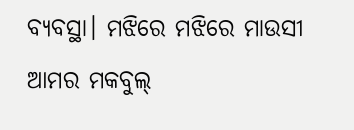ବ୍ୟବସ୍ଥା। ମଝିରେ ମଝିରେ ମାଉସୀ ଆମର ମକବୁଲ୍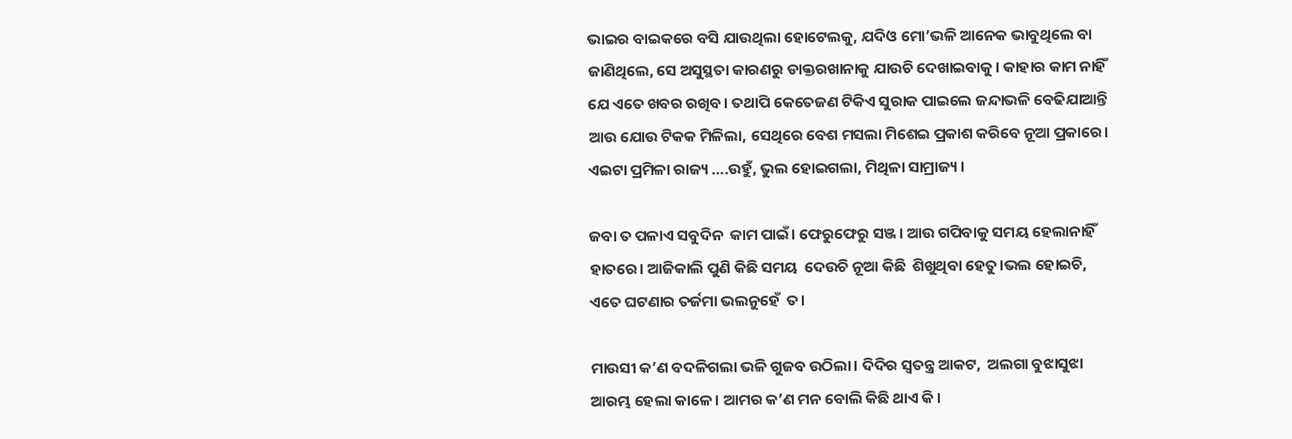ଭାଇର ବାଇକରେ ବସି ଯାଉଥିଲା ହୋଟେଲକୁ, ଯଦିଓ ମୋ’ଭଳି ଆନେକ ଭାବୁଥିଲେ ବା ଜାଣିଥିଲେ, ସେ ଅସୁସ୍ଥତା କାରଣରୁ ଡାକ୍ତରଖାନାକୁ ଯାଉଚି ଦେଖାଇବାକୁ। କାହାର କାମ ନାହିଁ ଯେ ଏତେ ଖବର ରଖିବ। ତଥାପି କେତେଜଣ ଟିକିଏ ସୁରାକ ପାଇଲେ ଜନ୍ଦାଭଳି ବେଢିଯାଆନ୍ତି ଆଉ ଯୋଉ ଟିକକ ମିଳିଲା, ସେଥିରେ ବେଶ ମସଲା ମିଶେଇ ପ୍ରକାଶ କରିବେ ନୂଆ ପ୍ରକାରେ। ଏଇଟା ପ୍ରମିଳା ରାଜ୍ୟ ….ଉହୁଁ, ଭୁଲ ହୋଇଗଲା, ମିଥିଳା ସାମ୍ରାଜ୍ୟ ।

ଜବା ତ ପଳାଏ ସବୁଦିନ  କାମ ପାଇଁ। ଫେରୁଫେରୁ ସଞ୍ଜ। ଆଉ ଗପିବାକୁ ସମୟ ହେଲାନାହିଁ ହାତରେ। ଆଜିକାଲି ପୁଣି କିଛି ସମୟ  ଦେଉଚି ନୂଆ କିଛି  ଶିଖୁଥିବା ହେତୁ।ଭଲ ହୋଇଚି, ଏତେ ଘଟଣାର ତର୍ଜମା ଭଲନୁହେଁ  ତ।

ମାଉସୀ କ’ଣ ବଦଳିଗଲା ଭଳି ଗୁଜବ ଉଠିଲା। ଦିଦିର ସ୍ବତନ୍ତ୍ର ଆକଟ,  ଅଲଗା ବୁଝାସୁଝା  ଆରମ୍ଭ ହେଲା କାଳେ। ଆମର କ’ଣ ମନ ବୋଲି କିଛି ଥାଏ କି।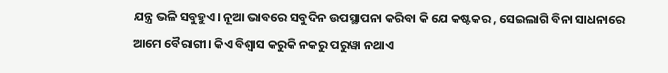ଯନ୍ତ୍ର ଭଳି ସବୁହୁଏ। ନୂଆ ଭାବରେ ସବୁଦିନ ଉପସ୍ଥାପନା କରିବା କି ଯେ କଷ୍ଟକର , ସେଇଲାଗି ବିନା ସାଧନାରେ ଆମେ ବୈରାଗୀ। କିଏ ବିଶ୍ବାସ କରୁକି ନକରୁ ପରୁୱା ନଥାଏ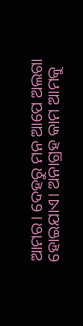ଆମର। ଦେହରୁ ମନ ଆପେ ଅଲଗା ହୋଇଯାଏ। ଅନାଗ୍ରହ କାମ ଆମକୁ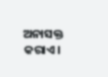ଅନାସକ୍ତ କରାଏ।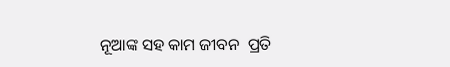ନୂଆଙ୍କ ସହ କାମ ଜୀବନ  ପ୍ରତି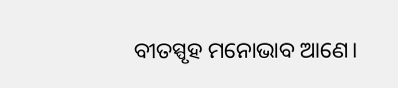ବୀତସ୍ପୃହ ମନୋଭାବ ଆଣେ।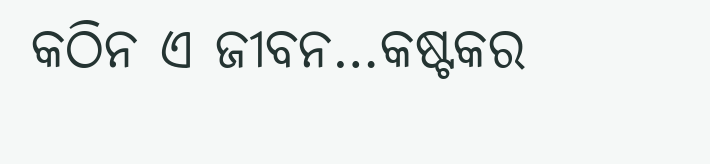କଠିନ ଏ ଜୀବନ…କଷ୍ଟକର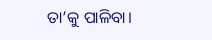ତା’କୁ ପାଳିବା।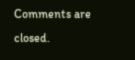Comments are closed.